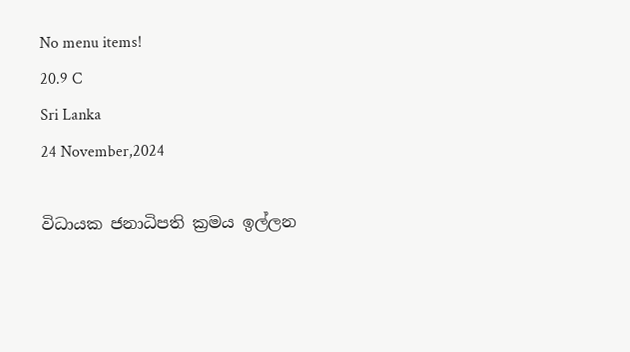No menu items!
20.9 C
Sri Lanka
24 November,2024

විධායක ජනාධිපති ක්‍රමය ඉල්ලන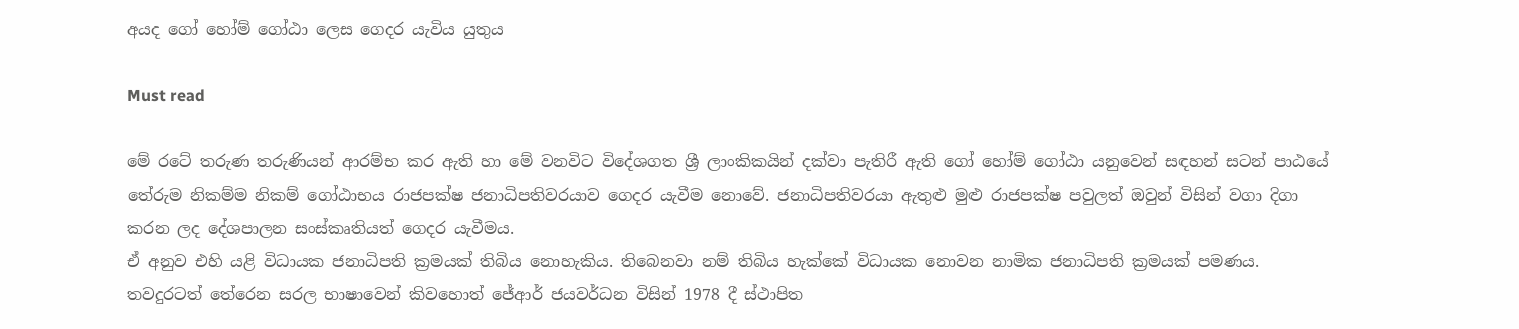අයද ගෝ හෝම් ගෝඨා ලෙස ගෙදර යැවිය යුතුය

Must read

මේ රටේ තරුණ තරුණියන් ආරම්භ කර ඇති හා මේ වනවිට විදේශගත ශ්‍රී ලාංකිකයින් දක්වා පැතිරී ඇති ගෝ හෝම් ගෝඨා යනුවෙන් සඳහන් සටන් පාඨයේ තේරුම නිකම්ම නිකම් ගෝඨාභය රාජපක්ෂ ජනාධිපතිවරයාව ගෙදර යැවීම නොවේ. ජනාධිපතිවරයා ඇතුළු මුළු රාජපක්ෂ පවුලත් ඔවුන් විසින් වගා දිගා කරන ලද දේශපාලන සංස්කෘතියත් ගෙදර යැවීමය.
ඒ අනුව එහි යළි විධායක ජනාධිපති ක්‍රමයක් තිබිය නොහැකිය. තිබෙනවා නම් තිබිය හැක්කේ විධායක නොවන නාමික ජනාධිපති ක්‍රමයක් පමණය. තවදුරටත් තේරෙන සරල භාෂාවෙන් කිවහොත් ජේආර් ජයවර්ධන විසින් 1978 දී ස්ථාපිත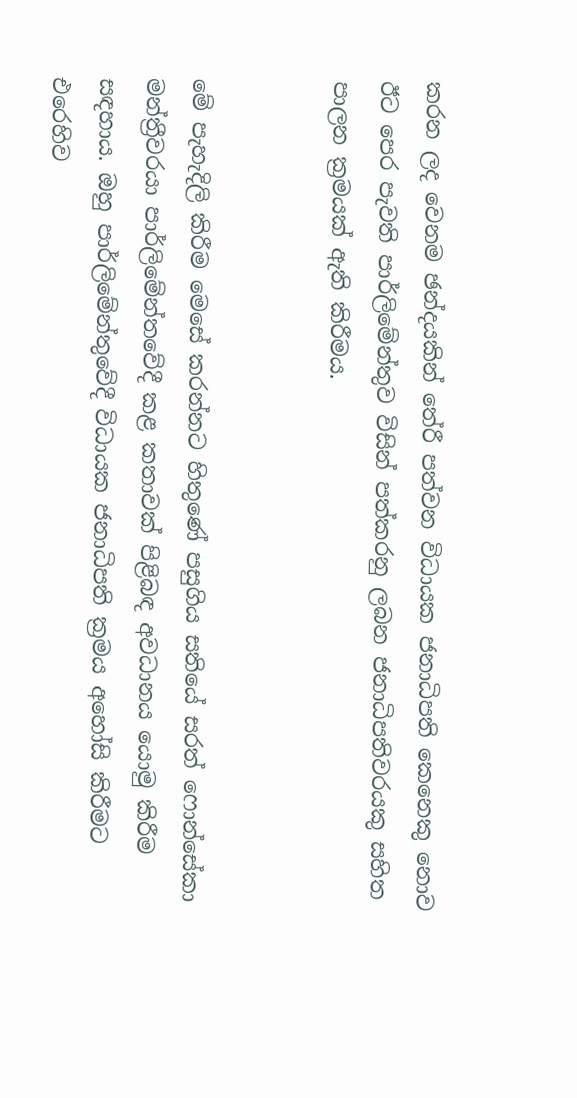කරන ලද වෙනම ඡන්දයකින් තේරී පත්වන විධායක ජනාධිපති කෙනෙකු නොව ඊට පෙර පැවති පාර්ලිමේන්තුව විසින් පත්කරනු ලබන ජනාධිපතිවරයකු සහිත පාලන ක්‍රමයක් ඇති කිරීමය.


මේ පැහැදිලි කිරීම මෙසේ කරන්නට හිතුණේ පසුගිය සතියේ සරත් ෆොන්සේකා මන්ත්‍රීවරයා පාර්ලිමේන්තවේදී කළ කතාවක් පිළිබඳ අවධානය යොමු කිරීම සඳහාය. ඔහු පාර්ලිමේන්තුවේදී විධායක ජනාධිපති ක්‍රමය අහෝසි කිරීමට එරෙහිව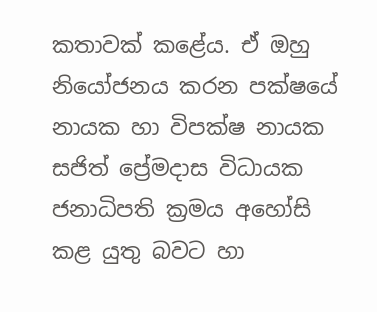කතාවක් කළේය. ඒ ඔහු නියෝජනය කරන පක්ෂයේ නායක හා විපක්ෂ නායක සජිත් ප්‍රේමදාස විධායක ජනාධිපති ක්‍රමය අහෝසි කළ යුතු බවට හා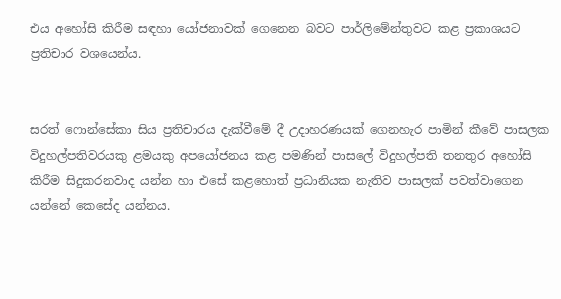එය අහෝසි කිරීම සඳහා යෝජනාවක් ගෙනෙන බවට පාර්ලිමේන්තුවට කළ ප්‍රකාශයට ප්‍රතිචාර වශයෙන්ය.


සරත් ෆොන්සේකා සිය ප්‍රතිචාරය දැක්වීමේ දී උදාහරණයක් ගෙනහැර පාමින් කීවේ පාසලක විදුහල්පතිවරයකු ළමයකු අපයෝජනය කළ පමණින් පාසලේ විදුහල්පති තනතුර අහෝසි කිරීම සිදුකරනවාද යන්න හා එසේ කළහොත් ප්‍රධානියක නැතිව පාසලක් පවත්වාගෙන යන්නේ කෙසේද යන්නය.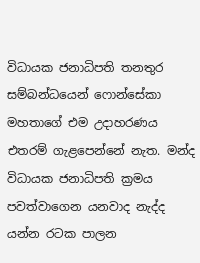විධායක ජනාධිපති තනතුර සම්බන්ධයෙන් ෆොන්සේකා මහතාගේ එම උදාහරණය එතරම් ගැළපෙන්නේ නැත. මන්ද විධායක ජනාධිපති ක්‍රමය පවත්වාගෙන යනවාද නැද්ද යන්න රටක පාලන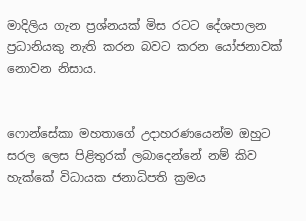මාදිලිය ගැන ප්‍රශ්නයක් මිස රටට දේශපාලන ප්‍රධානියකු නැති කරන බවට කරන යෝජනාවක් නොවන නිසාය.


ෆොන්සේකා මහතාගේ උදාහරණයෙන්ම ඔහුට සරල ලෙස පිළිතුරක් ලබාදෙන්නේ නම් කිව හැක්කේ විධායක ජනාධිපති ක්‍රමය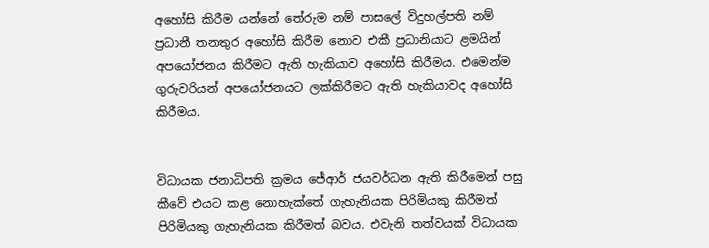අහෝසි කිරීම යන්නේ තේරුම නම් පාසලේ විදුහල්පති නම් ප්‍රධානී තනතුර අහෝසි කිරීම නොව එකී ප්‍රධානියාට ළමයින් අපයෝජනය කිරීමට ඇති හැකියාව අහෝසි කිරීමය. එමෙන්ම ගුරුවරියන් අපයෝජනයට ලක්කිරීමට ඇති හැකියාවද අහෝසි කිරීමය.


විධායක ජනාධිපති ක්‍රමය ජේආර් ජයවර්ධන ඇති කිරීමෙන් පසු කීවේ එයට කළ නොහැක්තේ ගැහැනියක පිරිමියකු කිරීමත් පිරිමියකු ගැහැනියක කිරීමත් බවය. එවැනි තත්වයක් විධායක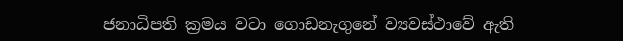ජනාධිපති ක්‍රමය වටා ගොඩනැගුනේ ව්‍යවස්ථාවේ ඇති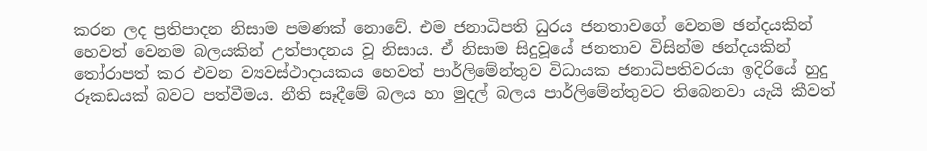කරන ලද ප්‍රතිපාදන නිසාම පමණක් නොවේ. එම ජනාධිපති ධුරය ජනතාවගේ වෙනම ඡන්දයකින් හෙවත් වෙනම බලයකින් උත්පාදනය වූ නිසාය. ඒ නිසාම සිදුවූයේ ජනතාව විසින්ම ඡන්දයකින් තෝරාපත් කර එවන ව්‍යවස්ථාදායකය හෙවත් පාර්ලිමේන්තුව විධායක ජනාධිපතිවරයා ඉදිරියේ හුදු රූකඩයක් බවට පත්වීමය. නීති සෑදීමේ බලය හා මුදල් බලය පාර්ලිමේන්තුවට තිබෙනවා යැයි කීවත්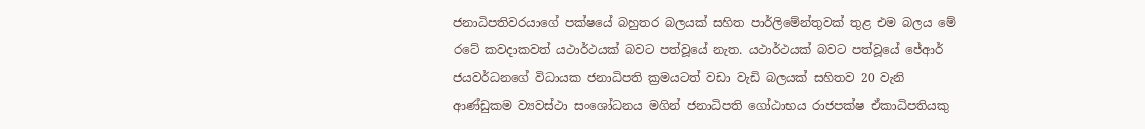ජනාධිපතිවරයාගේ පක්ෂයේ බහුතර බලයක් සහිත පාර්ලිමේන්තුවක් තුළ එම බලය මේ රටේ කවදාකවත් යථාර්ථයක් බවට පත්වූයේ නැත. යථාර්ථයක් බවට පත්වූයේ ජේආර් ජයවර්ධනගේ විධායක ජනාධිපති ක්‍රමයටත් වඩා වැඩි බලයක් සහිතව 20 වැනි ආණ්ඩුකම ව්‍යවස්ථා සංශෝධනය මගින් ජනාධිපති ගෝඨාභය රාජපක්ෂ ඒකාධිපතියකු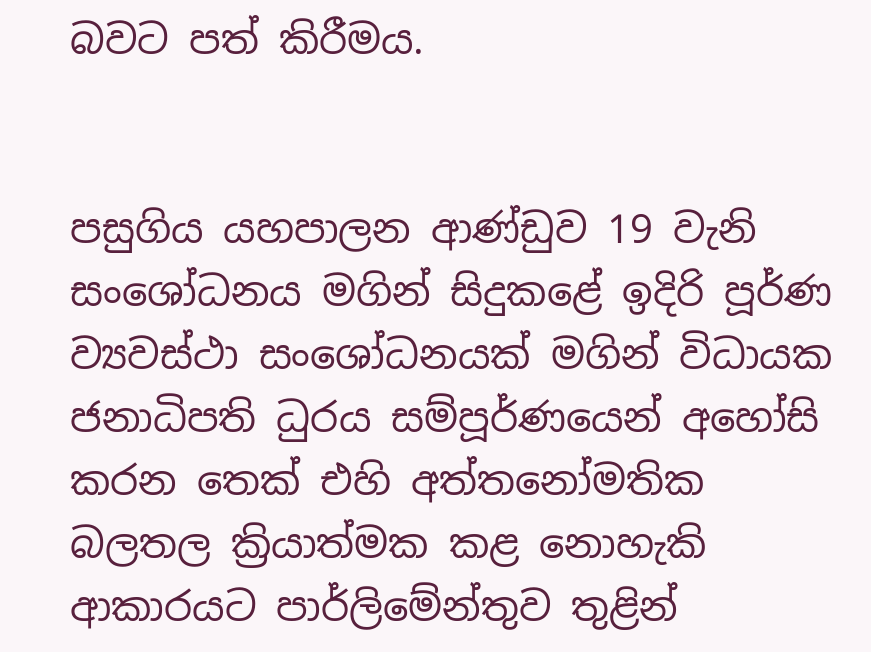බවට පත් කිරීමය.


පසුගිය යහපාලන ආණ්ඩුව 19 වැනි සංශෝධනය මගින් සිදුකළේ ඉදිරි පූර්ණ ව්‍යවස්ථා සංශෝධනයක් මගින් විධායක ජනාධිපති ධුරය සම්පූර්ණයෙන් අහෝසි කරන තෙක් එහි අත්තනෝමතික බලතල ක්‍රියාත්මක කළ නොහැකි ආකාරයට පාර්ලිමේන්තුව තුළින්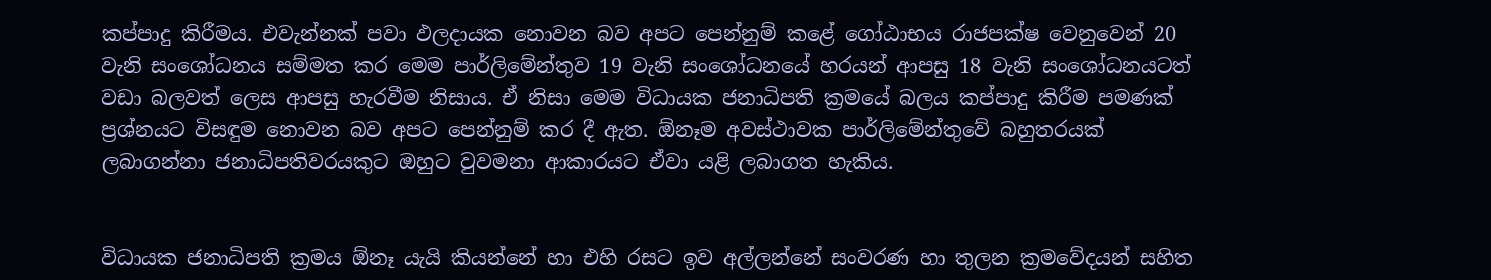කප්පාදු කිරීමය. එවැන්නක් පවා ඵලදායක නොවන බව අපට පෙන්නුම් කළේ ගෝඨාභය රාජපක්ෂ වෙනුවෙන් 20 වැනි සංශෝධනය සම්මත කර මෙම පාර්ලිමේන්තුව 19 වැනි සංශෝධනයේ හරයන් ආපසු 18 වැනි සංශෝධනයටත් වඩා බලවත් ලෙස ආපසු හැරවීම නිසාය. ඒ නිසා මෙම විධායක ජනාධිපති ක්‍රමයේ බලය කප්පාදු කිරීම පමණක් ප්‍රශ්නයට විසඳුම නොවන බව අපට පෙන්නුම් කර දී ඇත. ඕනෑම අවස්ථාවක පාර්ලිමේන්තුවේ බහුතරයක් ලබාගන්නා ජනාධිපතිවරයකුට ඔහුට වුවමනා ආකාරයට ඒවා යළි ලබාගත හැකිය.


විධායක ජනාධිපති ක්‍රමය ඕනෑ යැයි කියන්නේ හා එහි රසට ඉව අල්ලන්නේ සංවරණ හා තුලන ක්‍රමවේදයන් සහිත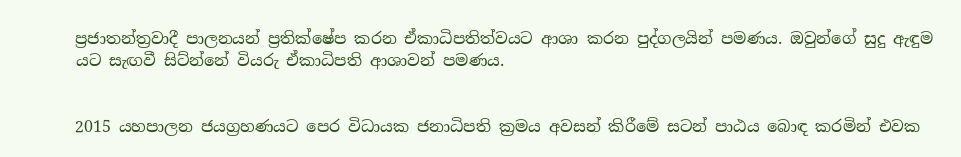ප්‍රජාතන්ත්‍රවාදී පාලනයන් ප්‍රතික්ෂේප කරන ඒකාධිපතිත්වයට ආශා කරන පුද්ගලයින් පමණය. ඔවුන්ගේ සුදු ඇඳුම යට සැඟවී සිට්න්නේ වියරු ඒකාධිපති ආශාවන් පමණය.


2015 යහපාලන ජයග්‍රහණයට පෙර විධායක ජනාධිපති ක්‍රමය අවසන් කිරීමේ සටන් පාඨය බොඳ කරමින් එවක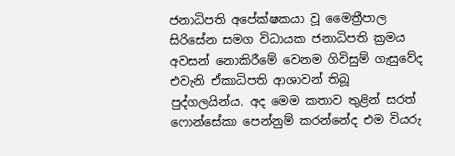ජනාධිපති අපේක්ෂකයා වූ මෛත්‍රීපාල සිරිසේන සමග විධායක ජනාධිපති ක්‍රමය අවසන් නොකිරීමේ වෙනම ගිවිසුම් ගැසුවේද එවැනි ඒකාධිපති ආශාවන් තිබූ පුද්ගලයින්ය. අද මෙම කතාව තුළින් සරත් ෆොන්සේකා පෙන්නුම් කරන්නේද එම වියරු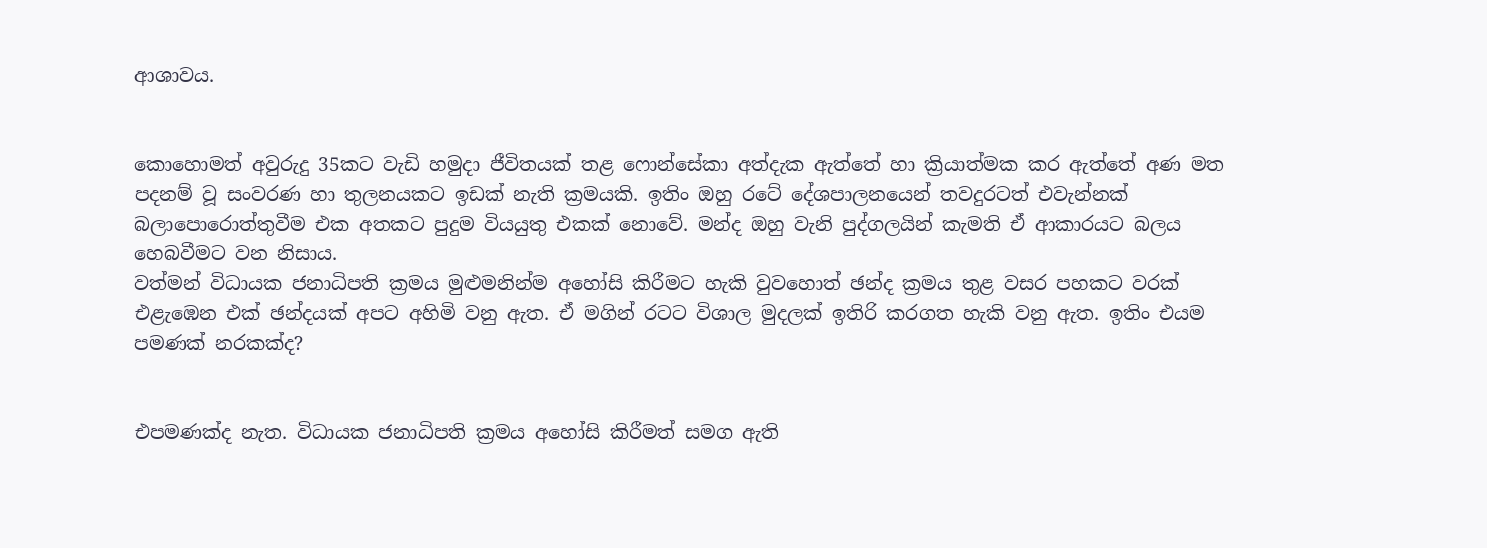ආශාවය.


කොහොමත් අවුරුදු 35කට වැඩි හමුදා ජීවිතයක් තළ ෆොන්සේකා අත්දැක ඇත්තේ හා ක්‍රියාත්මක කර ඇත්තේ අණ මත පදනම් වූ සංවරණ හා තුලනයකට ඉඩක් නැති ක්‍රමයකි. ඉතිං ඔහු රටේ දේශපාලනයෙන් තවදුරටත් එවැන්නක් බලාපොරොත්තුවීම එක අතකට පුදුම වියයුතු එකක් නොවේ. මන්ද ඔහු වැනි පුද්ගලයින් කැමති ඒ ආකාරයට බලය හෙබවීමට වන නිසාය.
වත්මන් විධායක ජනාධිපති ක්‍රමය මුළුමනින්ම අහෝසි කිරීමට හැකි වුවහොත් ඡන්ද ක්‍රමය තුළ වසර පහකට වරක් එළැඹෙන එක් ඡන්දයක් අපට අහිමි වනු ඇත. ඒ මගින් රටට විශාල මුදලක් ඉතිරි කරගත හැකි වනු ඇත. ඉතිං එයම පමණක් නරකක්ද?


එපමණක්ද නැත. විධායක ජනාධිපති ක්‍රමය අහෝසි කිරීමත් සමග ඇති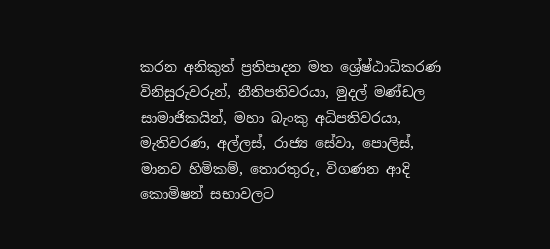කරන අනිකුත් ප්‍රතිපාදන මත ශ්‍රේෂ්ඨාධිකරණ විනිසුරුවරුන්, නීතිපතිවරයා, මුදල් මණ්ඩල සාමාජිකයින්, මහා බැංකු අධිපතිවරයා, මැතිවරණ, අල්ලස්, රාජ්‍ය සේවා, පොලිස්, මානව හිමිකම්, තොරතුරු, විගණන ආදි කොමිෂන් සභාවලට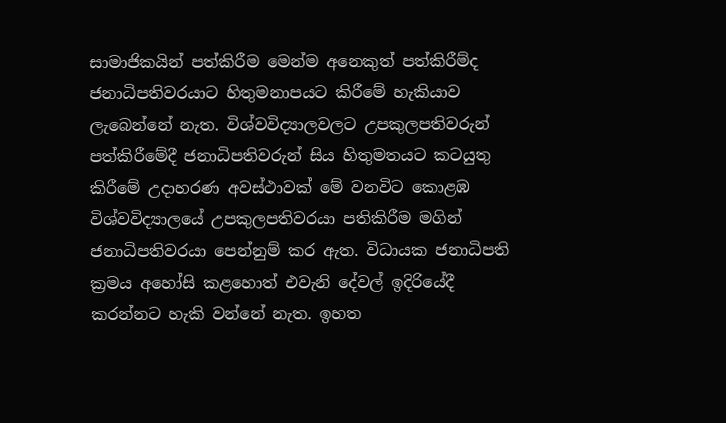සාමාජිකයින් පත්කිරීම මෙන්ම අනෙකුත් පත්කිරීම්ද ජනාධිපතිවරයාට හිතුමනාපයට කිරීමේ හැකියාව ලැබෙන්නේ නැත. විශ්වවිද්‍යාලවලට උපකුලපතිවරුන් පත්කිරීමේදී ජනාධිපතිවරුන් සිය හිතුමතයට කටයුතු කිරීමේ උදාහරණ අවස්ථාවක් මේ වනවිට කොළඹ විශ්වවිද්‍යාලයේ උපකුලපතිවරයා පතිකිරීම මගින් ජනාධිපතිවරයා පෙන්නුම් කර ඇත. විධායක ජනාධිපති ක්‍රමය අහෝසි කළහොත් එවැනි දේවල් ඉදිරියේදී කරන්නට හැකි වන්නේ නැත. ඉහත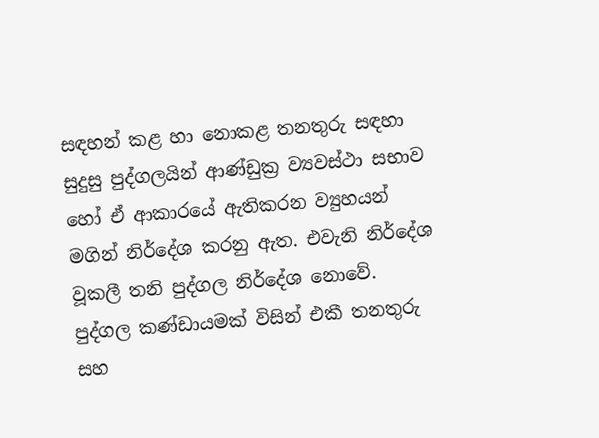සඳහන් කළ හා නොකළ තනතුරු සඳහා සුදුසු පුද්ගලයින් ආණ්ඩුක්‍ර ව්‍යවස්ථා සභාව හෝ ඒ ආකාරයේ ඇතිකරන ව්‍යුහයන් මගින් නිර්දේශ කරනු ඇත. එවැනි නිර්දේශ වූකලී තනි පුද්ගල නිර්දේශ නොවේ. පුද්ගල කණ්ඩායමක් විසින් එකී තනතුරු සහ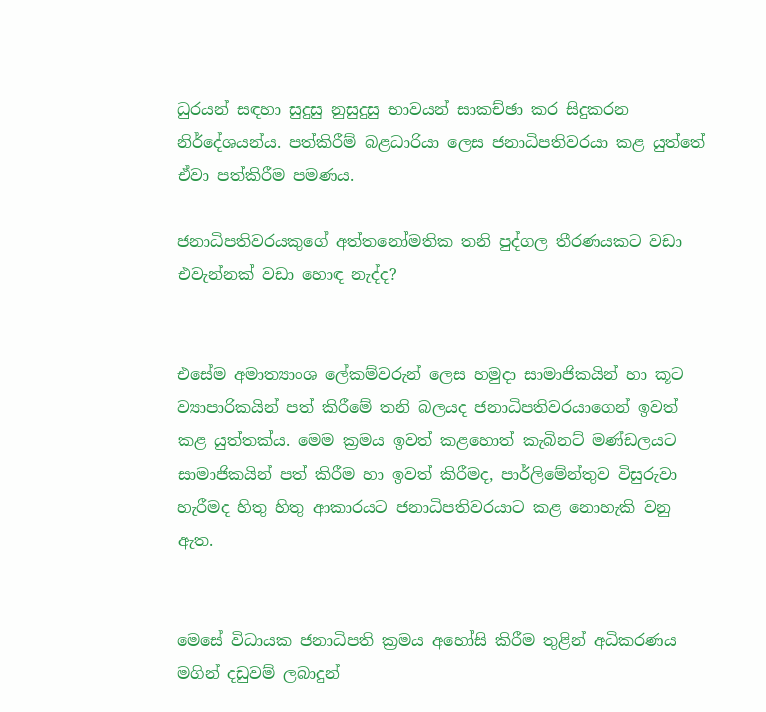ධුරයන් සඳහා සුදුසු නුසුදුසු භාවයන් සාකච්ඡා කර සිදුකරන නිර්දේශයන්ය. පත්කිරීම් බළධාරියා ලෙස ජනාධිපතිවරයා කළ යුත්තේ ඒවා පත්කිරීම පමණය.

ජනාධිපතිවරයකුගේ අත්තනෝමතික තනි පුද්ගල තීරණයකට වඩා එවැන්නක් වඩා හොඳ නැද්ද?


එසේම අමාත්‍යාංශ ලේකම්වරුන් ලෙස හමුදා සාමාජිකයින් හා කූට ව්‍යාපාරිකයින් පත් කිරීමේ තනි බලයද ජනාධිපතිවරයාගෙන් ඉවත් කළ යුත්තක්ය. මෙම ක්‍රමය ඉවත් කළහොත් කැබිනට් මණ්ඩලයට සාමාජිකයින් පත් කිරීම හා ඉවත් කිරීමද, පාර්ලිමේන්තුව විසුරුවා හැරීමද හිතු හිතු ආකාරයට ජනාධිපතිවරයාට කළ නොහැකි වනු ඇත.


මෙසේ විධායක ජනාධිපති ක්‍රමය අහෝසි කිරීම තුළින් අධිකරණය මගින් දඩුවම් ලබාදුන්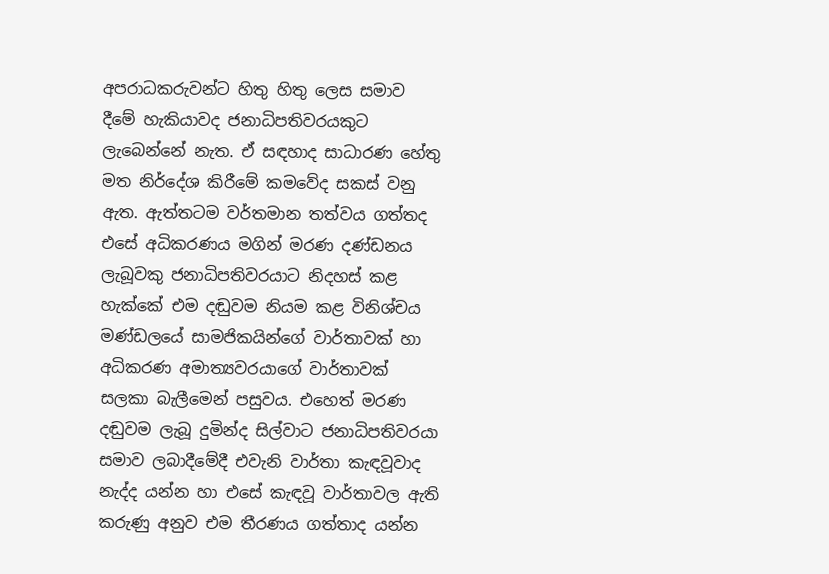අපරාධකරුවන්ට හිතු හිතු ලෙස සමාව දීමේ හැකියාවද ජනාධිපතිවරයකුට ලැබෙන්නේ නැත. ඒ සඳහාද සාධාරණ හේතු මත නිර්දේශ කිරීමේ කමවේද සකස් වනු ඇත. ඇත්තටම වර්තමාන තත්වය ගත්තද එසේ අධිකරණය මගින් මරණ දණ්ඩනය ලැබූවකු ජනාධිපතිවරයාට නිදහස් කළ හැක්කේ එම දඬුවම නියම කළ විනිශ්චය මණ්ඩලයේ සාමජිකයින්ගේ වාර්තාවක් හා අධිකරණ අමාත්‍යවරයාගේ වාර්තාවක් සලකා බැලීමෙන් පසුවය. එහෙත් මරණ දඬුවම ලැබූ දුමින්ද සිල්වාට ජනාධිපතිවරයා සමාව ලබාදීමේදී එවැනි වාර්තා කැඳවූවාද නැද්ද යන්න හා එසේ කැඳවූ වාර්තාවල ඇති කරුණු අනුව එම තීරණය ගත්තාද යන්න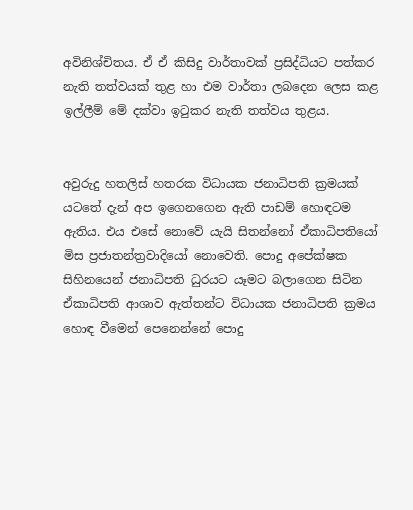අවිනිශ්චිතය. ඒ ඒ කිසිදු වාර්තාවක් ප්‍රසිද්ධියට පත්කර නැති තත්වයක් තුළ හා එම වාර්තා ලබදෙන ලෙස කළ ඉල්ලීම් මේ දක්වා ඉටුකර නැති තත්වය තුළය.


අවුරුදු හතලිස් හතරක විධායක ජනාධිපති ක්‍රමයක් යටතේ දැන් අප ඉගෙනගෙන ඇති පාඩම් හොඳටම ඇතිය. එය එසේ නොවේ යැයි සිතන්නෝ ඒකාධිපතියෝ මිස ප්‍රජාතන්ත්‍රවාදියෝ නොවෙති. පොදු අපේක්ෂක සිහිනයෙන් ජනාධිපති ධුරයට යෑමට බලාගෙන සිටින ඒකාධිපති ආශාව ඇත්තන්ට විධායක ජනාධිපති ක්‍රමය හොඳ වීමෙන් පෙනෙන්නේ පොදු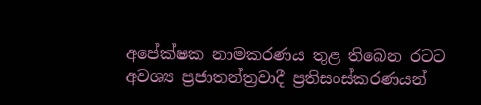අපේක්ෂක නාමකරණය තුළ තිබෙන රටට අවශ්‍ය ප්‍රජාතන්ත්‍රවාදී ප්‍රතිසංස්කරණයන්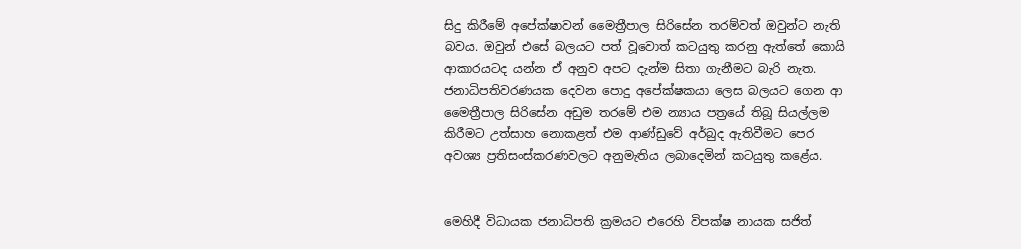සිදු කිරීමේ අපේක්ෂාවන් මෛත්‍රීපාල සිරිසේන තරම්වත් ඔවුන්ට නැති බවය. ඔවුන් එසේ බලයට පත් වූවොත් කටයුතු කරනු ඇත්තේ කොයි ආකාරයටද යන්න ඒ අනුව අපට දැන්ම සිතා ගැනීමට බැරි නැත. ජනාධිපතිවරණයක දෙවන පොදු අපේක්ෂකයා ලෙස බලයට ගෙන ආ මෛත්‍රීපාල සිරිසේන අඩුම තරමේ එම න්‍යාය පත්‍රයේ තිබූ සියල්ලම කිරීමට උත්සාහ නොකළත් එම ආණ්ඩුවේ අර්බුද ඇතිවීමට පෙර අවශ්‍ය ප්‍රතිසංස්කරණවලට අනුමැතිය ලබාදෙමින් කටයුතු කළේය.


මෙහිදී විධායක ජනාධිපති ක්‍රමයට එරෙහි විපක්ෂ නායක සජිත්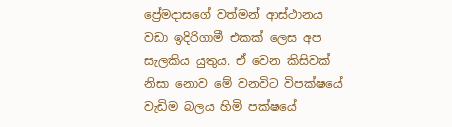ප්‍රේමදාසගේ වත්මන් ආස්ථානය වඩා ඉදිරිගාමී එකක් ලෙස අප සැලකිය යුතුය. ඒ වෙන කිසිවක් නිසා නොව මේ වනවිට විපක්ෂයේ වැඩිම බලය හිමි පක්ෂයේ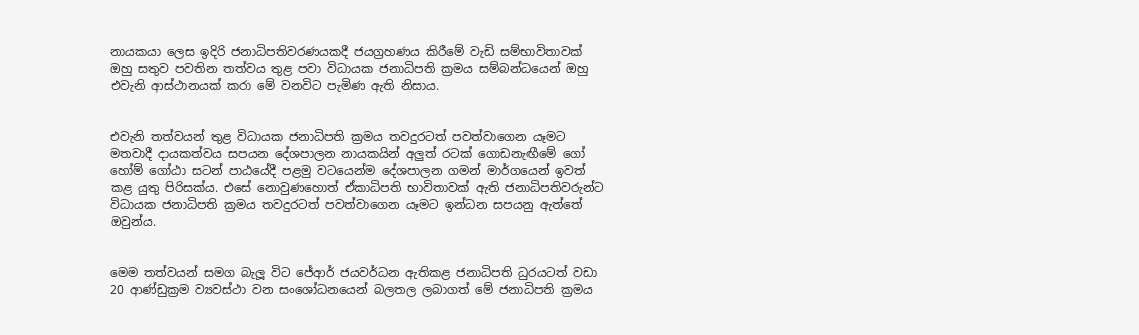නායකයා ලෙස ඉදිරි ජනාධිපතිවරණයකදී ජයග්‍රහණය කිරීමේ වැඩි සම්භාවිතාවක් ඔහු සතුව පවතින තත්වය තුළ පවා විධායක ජනාධිපති ක්‍රමය සම්බන්ධයෙන් ඔහු එවැනි ආස්ථානයක් කරා මේ වනවිට පැමිණ ඇති නිසාය.


එවැනි තත්වයන් තුළ විධායක ජනාධිපති ක්‍රමය තවදුරටත් පවත්වාගෙන යෑමට මතවාදී දායකත්වය සපයන දේශපාලන නායකයින් අලුත් රටක් ගොඩනැඟීමේ ගෝ හෝම් ගෝඨා සටන් පාඨයේදී පළමු වටයෙන්ම දේශපාලන ගමන් මාර්ගයෙන් ඉවත් කළ යුතු පිරිසක්ය. එසේ නොවුණහොත් ඒකාධිපති භාවිතාවක් ඇති ජනාධිපතිවරුන්ට විධායක ජනාධිපති ක්‍රමය තවදුරටත් පවත්වාගෙන යෑමට ඉන්ධන සපයනු ඇත්තේ ඔවුන්ය.


මෙම තත්වයන් සමග බැලූ විට ජේආර් ජයවර්ධන ඇතිකළ ජනාධිපති ධුරයටත් වඩා 20 ආණ්ඩුක්‍රම ව්‍යවස්ථා වන සංශෝධනයෙන් බලතල ලබාගත් මේ ජනාධිපති ක්‍රමය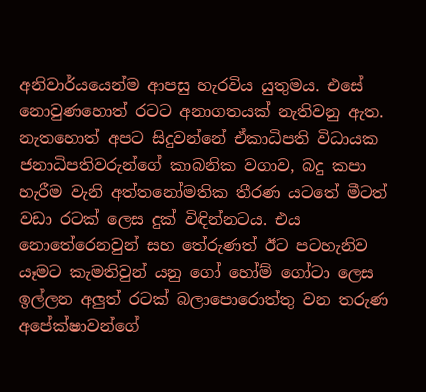අනිවාර්යයෙන්ම ආපසු හැරවිය යුතුමය. එසේ නොවුණහොත් රටට අනාගතයක් නැතිවනු ඇත. නැතහොත් අපට සිදුවන්නේ ඒකාධිපති විධායක ජනාධිපතිවරුන්ගේ කාබනික වගාව, බදු කපා හැරීම වැනි අත්තනෝමතික තීරණ යටතේ මීටත් වඩා රටක් ලෙස දුක් විඳින්නටය. එය නොතේරෙනවුන් සහ තේරුණත් ඊට පටහැනිව යෑමට කැමතිවුන් යනු ගෝ හෝම් ගෝටා ලෙස ඉල්ලන අලුත් රටක් බලාපොරොත්තු වන තරුණ අපේක්ෂාවන්ගේ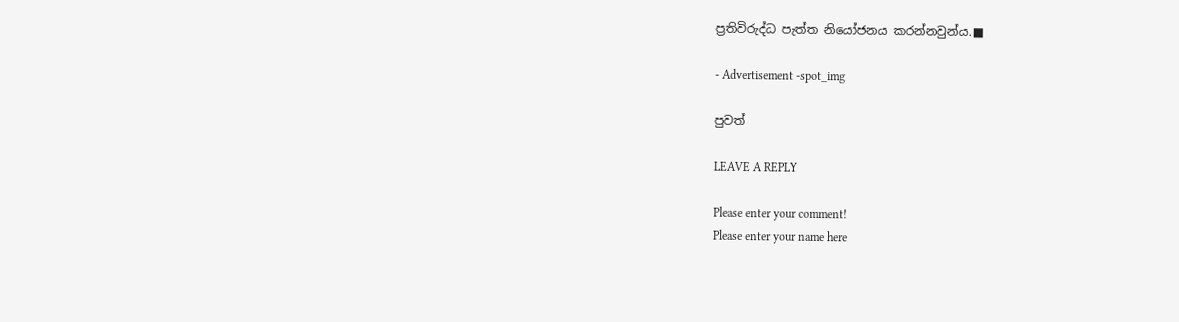ප්‍රතිවිරුද්ධ පැත්ත නියෝජනය කරන්නවුන්ය.■

- Advertisement -spot_img

පුවත්

LEAVE A REPLY

Please enter your comment!
Please enter your name here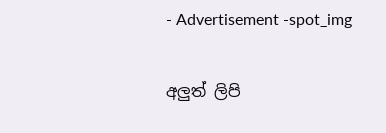- Advertisement -spot_img

අලුත් ලිපි